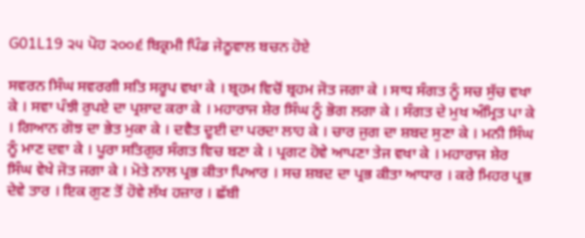G01L19 ੨੫ ਪੋਹ ੨੦੦੬ ਬਿਕ੍ਰਮੀ ਪਿੰਡ ਜੇਠੂਵਾਲ ਬਚਨ ਹੋਏ

ਸਵਰਨ ਸਿੰਘ ਸਵਰਗੀ ਸਤਿ ਸਰੂਪ ਵਖਾ ਕੇ । ਬ੍ਰਹਮ ਵਿਚੋਂ ਬ੍ਰਹਮ ਜੋਤ ਜਗਾ ਕੇ । ਸਾਧ ਸੰਗਤ ਨੂੰ ਸਚ ਸੁੱਚ ਵਖਾ ਕੇ । ਸਵਾ ਪੰਝੀ ਰੁਪਏ ਦਾ ਪ੍ਰਸ਼ਾਦ ਕਰਾ ਕੇ । ਮਹਾਰਾਜ ਸ਼ੇਰ ਸਿੰਘ ਨੂੰ ਭੋਗ ਲਗਾ ਕੇ । ਸੰਗਤ ਦੇ ਮੁਖ ਅੰਮ੍ਰਿਤ ਪਾ ਕੇ । ਗਿਆਨ ਗੋਝ ਦਾ ਭੇਤ ਮੁਕਾ ਕੇ । ਦਵੈਤ ਦੂਈ ਦਾ ਪਰਦਾ ਲਾਹ ਕੇ । ਚਾਰ ਜੁਗ ਦਾ ਸ਼ਬਦ ਸੁਣਾ ਕੇ । ਮਨੀ ਸਿੰਘ ਨੂੰ ਮਾਣ ਦਵਾ ਕੇ । ਪੂਰਾ ਸਤਿਗੁਰ ਸੰਗਤ ਵਿਚ ਬਣਾ ਕੇ । ਪ੍ਰਗਟ ਹੋਵੇ ਆਪਣਾ ਤੇਜ ਵਖਾ ਕੇ । ਮਹਾਰਾਜ ਸ਼ੇਰ ਸਿੰਘ ਵੇਖੇ ਜੋਤ ਜਗਾ ਕੇ । ਮੋਤੇ ਨਾਲ ਪ੍ਰਭ ਕੀਤਾ ਪਿਆਰ । ਸਚ ਸ਼ਬਦ ਦਾ ਪ੍ਰਭ ਕੀਤਾ ਆਧਾਰ । ਕਰੇ ਮਿਹਰ ਪ੍ਰਭ ਦੇਵੇ ਤਾਰ । ਇਕ ਗੁਣ ਤੋਂ ਹੋਵੇ ਲੱਖ ਹਜ਼ਾਰ । ਛੱਬੀ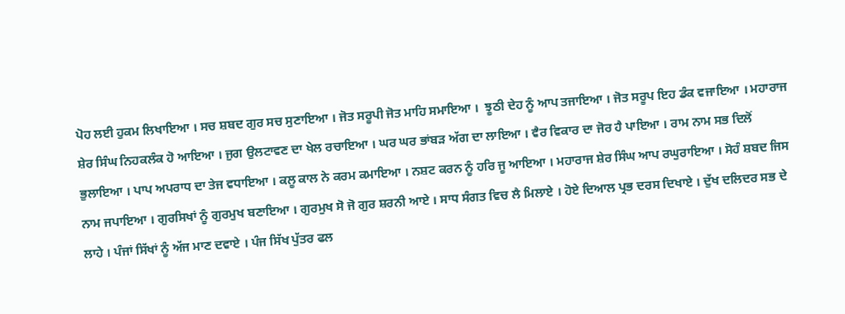ਪੋਹ ਲਈ ਹੁਕਮ ਲਿਖਾਇਆ । ਸਚ ਸ਼ਬਦ ਗੁਰ ਸਚ ਸੁਣਾਇਆ । ਜੋਤ ਸਰੂਪੀ ਜੋਤ ਮਾਹਿ ਸਮਾਇਆ ।  ਝੂਠੀ ਦੇਹ ਨੂੰ ਆਪ ਤਜਾਇਆ । ਜੋਤ ਸਰੂਪ ਇਹ ਡੰਕ ਵਜਾਇਆ । ਮਹਾਰਾਜ ਸ਼ੇਰ ਸਿੰਘ ਨਿਹਕਲੰਕ ਹੋ ਆਇਆ । ਜੁਗ ਉਲਟਾਵਣ ਦਾ ਖੇਲ ਰਚਾਇਆ । ਘਰ ਘਰ ਭਾਂਬੜ ਅੱਗ ਦਾ ਲਾਇਆ । ਵੈਰ ਵਿਕਾਰ ਦਾ ਜੋਰ ਹੈ ਪਾਇਆ । ਰਾਮ ਨਾਮ ਸਭ ਦਿਲੋਂ ਭੁਲਾਇਆ । ਪਾਪ ਅਪਰਾਧ ਦਾ ਤੇਜ ਵਧਾਇਆ । ਕਲੂ ਕਾਲ ਨੇ ਕਰਮ ਕਮਾਇਆ । ਨਸ਼ਟ ਕਰਨ ਨੂੰ ਹਰਿ ਜੂ ਆਇਆ । ਮਹਾਰਾਜ ਸ਼ੇਰ ਸਿੰਘ ਆਪ ਰਘੁਰਾਇਆ । ਸੋਹੰ ਸ਼ਬਦ ਜਿਸ ਨਾਮ ਜਪਾਇਆ । ਗੁਰਸਿਖਾਂ ਨੂੰ ਗੁਰਮੁਖ ਬਣਾਇਆ । ਗੁਰਮੁਖ ਸੋ ਜੋ ਗੁਰ ਸ਼ਰਨੀ ਆਏ । ਸਾਧ ਸੰਗਤ ਵਿਚ ਲੈ ਮਿਲਾਏ । ਹੋਏ ਦਿਆਲ ਪ੍ਰਭ ਦਰਸ ਦਿਖਾਏ । ਦੁੱਖ ਦਲਿਦਰ ਸਭ ਦੇ ਲਾਹੇ । ਪੰਜਾਂ ਸਿੱਖਾਂ ਨੂੰ ਅੱਜ ਮਾਣ ਦਵਾਏ । ਪੰਜ ਸਿੱਖ ਪੁੱਤਰ ਫਲ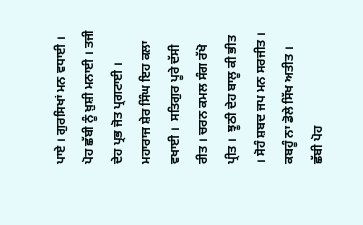ਪਾਏ । ਗੁਰਸਿਖਾਂ ਮਨ ਵਧਾਈ । ਪੋਹ ਛੱਬੀ ਨੂੰ ਖ਼ੁਸ਼ੀ ਮਨਾਈ । ਤਜੀ ਦੇਹ ਪ੍ਰਭ ਜੋਤ ਪ੍ਰਗਟਾਈ । ਮਹਾਰਾਜ ਸ਼ੇਰ ਸਿੰਘ ਇਹ ਕਲਾ ਵਖਾਈ ।  ਸਤਿਗੁਰ ਪੂਰੇ ਦੱਸੀ ਰੀਤ । ਚਰਨ ਕਮਲ ਸੰਗ ਰੱਖੋ ਪ੍ਰੀਤ ।  ਝੂਠੀ ਦੇਹ ਬਾਲੂ ਕੀ ਭੀਤ । ਸੋਹੰ ਸ਼ਬਦ ਜਪ ਮਨ ਸਰਜੀਤ । ਕਬਹੂੰ ਨਾ ਡੋਲੇ ਸਿੱਖ ਅਤੀਤ । ਛੱਬੀ ਪੋਹ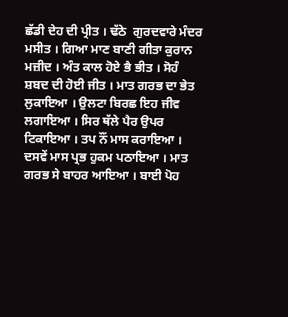ਛੱਡੀ ਦੇਹ ਦੀ ਪ੍ਰੀਤ । ਢੱਠੇ  ਗੁਰਦਵਾਰੇ ਮੰਦਰ ਮਸੀਤ । ਗਿਆ ਮਾਣ ਬਾਣੀ ਗੀਤਾ ਕੁਰਾਨ ਮਜ਼ੀਦ । ਅੰਤ ਕਾਲ ਹੋਏ ਭੈ ਭੀਤ । ਸੋਹੰ ਸ਼ਬਦ ਦੀ ਹੋਈ ਜੀਤ । ਮਾਤ ਗਰਭ ਦਾ ਭੇਤ ਲੁਕਾਇਆ । ਉਲਟਾ ਬਿਰਛ ਇਹ ਜੀਵ ਲਗਾਇਆ । ਸਿਰ ਥੱਲੇ ਪੈਰ ਉਪਰ ਟਿਕਾਇਆ । ਤਪ ਨੌਂ ਮਾਸ ਕਰਾਇਆ । ਦਸਵੇਂ ਮਾਸ ਪ੍ਰਭ ਹੁਕਮ ਪਠਾਇਆ । ਮਾਤ ਗਰਭ ਸੇ ਬਾਹਰ ਆਇਆ । ਬਾਈ ਪੋਹ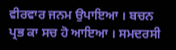ਵੀਰਵਾਰ ਜਨਮ ਉਪਾਇਆ । ਬਚਨ ਪ੍ਰਭ ਕਾ ਸਚ ਹੋ ਆਇਆ । ਸਮਦਰਸੀ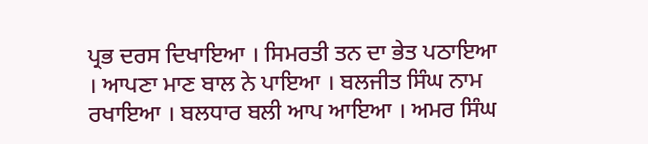ਪ੍ਰਭ ਦਰਸ ਦਿਖਾਇਆ । ਸਿਮਰਤੀ ਤਨ ਦਾ ਭੇਤ ਪਠਾਇਆ । ਆਪਣਾ ਮਾਣ ਬਾਲ ਨੇ ਪਾਇਆ । ਬਲਜੀਤ ਸਿੰਘ ਨਾਮ ਰਖਾਇਆ । ਬਲਧਾਰ ਬਲੀ ਆਪ ਆਇਆ । ਅਮਰ ਸਿੰਘ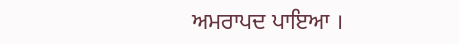ਅਮਰਾਪਦ ਪਾਇਆ ।